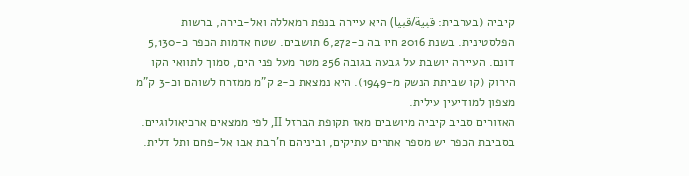קיביה (בערבית: قبية/قبيا) היא עיירה בנפת רמאללה ואל-בירה, ברשות הפלסטינית. בשנת 2016 חיו בה כ-6,272 תושבים. שטח אדמות הכפר כ-5,130 דונם. העיירה יושבת על גבעה בגובה 256 מטר מעל פני הים, סמוך לתוואי הקו הירוק (קו שביתת הנשק מ-1949). היא נמצאת כ-2 ק"מ ממזרח לשוהם וכ-3 ק"מ מצפון למודיעין עילית.
האזורים סביב קיביה מיושבים מאז תקופת הברזל II, לפי ממצאים ארכיאולוגיים. בסביבת הכפר יש מספר אתרים עתיקים, וביניהם ח'רבת אבו אל-פחם ותל דלית.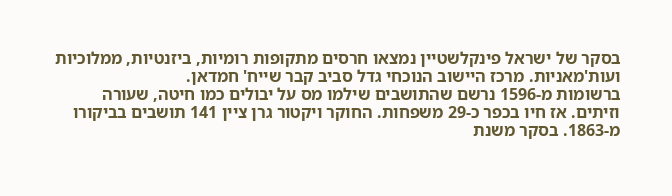בסקר של ישראל פינקלשטיין נמצאו חרסים מתקופות רומיות, ביזנטיות, ממלוכיות ועות'מאניות. מרכז היישוב הנוכחי גדל סביב קבר שייח' חמדאן.
ברשומות מ-1596 נרשם שהתושבים שילמו מס על יבולים כמו חיטה, שעורה וזיתים. אז חיו בכפר כ-29 משפחות. החוקר ויקטור גרן ציין 141 תושבים בביקורו מ-1863. בסקר משנת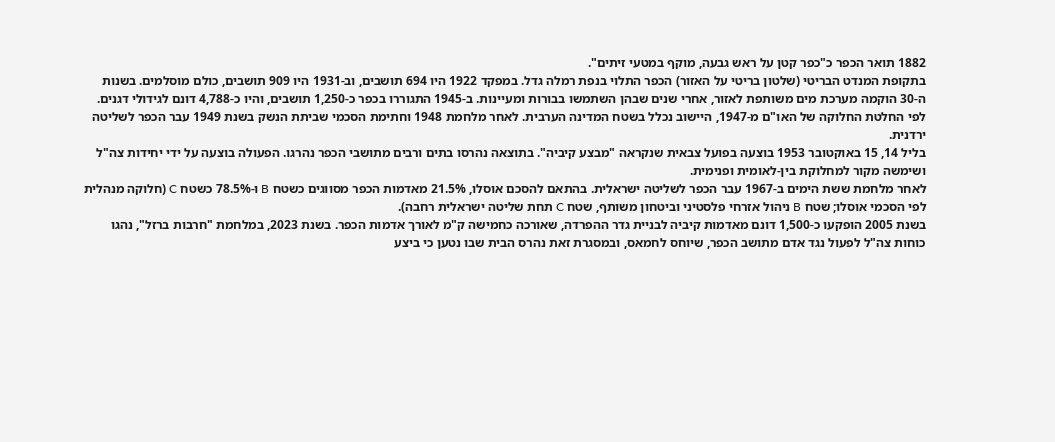1882 תואר הכפר כ"כפר קטן על ראש גבעה, מוקף במטעי זיתים".
בתקופת המנדט הבריטי (שלטון בריטי על האזור) הכפר התלוי בנפת רמלה גדל. במפקד 1922 היו 694 תושבים, וב-1931 היו 909 תושבים, כולם מוסלמים. בשנות ה-30 הוקמה מערכת מים משותפת לאזור, אחרי שנים שבהן השתמשו בבורות ומעיינות. ב-1945 התגוררו בכפר כ-1,250 תושבים, והיו כ-4,788 דונם לגידולי דגנים.
לפי החלטת החלוקה של האו"ם מ-1947, היישוב נכלל בשטח המדינה הערבית. לאחר מלחמת 1948 וחתימת הסכמי שביתת הנשק בשנת 1949 עבר הכפר לשליטה ירדנית.
בליל 14, 15 באוקטובר 1953 בוצעה בפועל צבאית שנקראה "מבצע קיביה". בתוצאה נהרסו בתים ורבים מתושבי הכפר נהרגו. הפעולה בוצעה על ידי יחידות צה"ל ושימשה מקור למחלוקת בין-לאומית ופנימית.
לאחר מלחמת ששת הימים ב-1967 עבר הכפר לשליטה ישראלית. בהתאם להסכם אוסלו, 21.5% מאדמות הכפר מסווגים כשטח B ו-78.5% כשטח C (חלוקה מנהלית לפי הסכמי אוסלו; שטח B ניהול אזרחי פלסטיני וביטחון משותף, שטח C תחת שליטה ישראלית רחבה).
בשנת 2005 הופקעו כ-1,500 דונם מאדמות קיביה לבניית גדר ההפרדה, שאורכה כחמישה ק"מ לאורך אדמות הכפר. בשנת 2023, במלחמת "חרבות ברזל", נהגו כוחות צה"ל לפעול נגד אדם מתושב הכפר, שיוחס לחמאס, ובמסגרת זאת נהרס הבית שבו נטען כי ביצע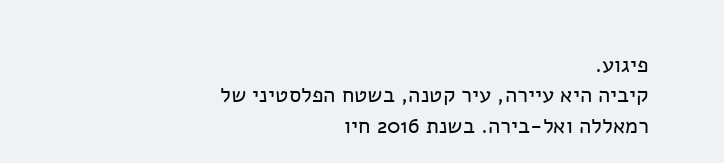פיגוע.
קיביה היא עיירה, עיר קטנה, בשטח הפלסטיני של רמאללה ואל-בירה. בשנת 2016 חיו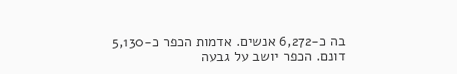בה כ-6,272 אנשים. אדמות הכפר כ-5,130 דונם. הכפר יושב על גבעה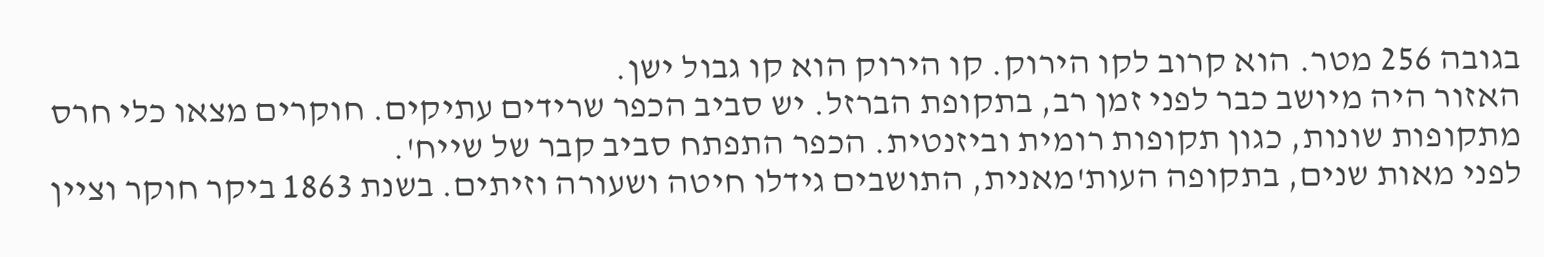בגובה 256 מטר. הוא קרוב לקו הירוק. קו הירוק הוא קו גבול ישן.
האזור היה מיושב כבר לפני זמן רב, בתקופת הברזל. יש סביב הכפר שרידים עתיקים. חוקרים מצאו כלי חרס מתקופות שונות, כגון תקופות רומית וביזנטית. הכפר התפתח סביב קבר של שייח'.
לפני מאות שנים, בתקופה העות'מאנית, התושבים גידלו חיטה ושעורה וזיתים. בשנת 1863 ביקר חוקר וציין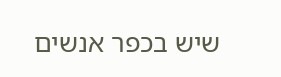שיש בכפר אנשים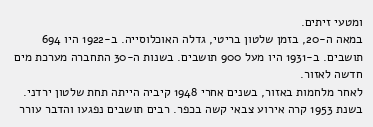ומטעי זיתים.
במאה ה-20, בזמן שלטון בריטי, גדלה האוכלוסייה. ב-1922 היו 694 תושבים. ב-1931 היו מעל 900 תושבים. בשנות ה-30 התחברה מערכת מים חדשה לאזור.
לאחר מלחמות באזור, בשנים אחרי 1948 קיביה הייתה תחת שלטון ירדני. בשנת 1953 קרה אירוע צבאי קשה בכפר. רבים תושבים נפגעו והדבר עורר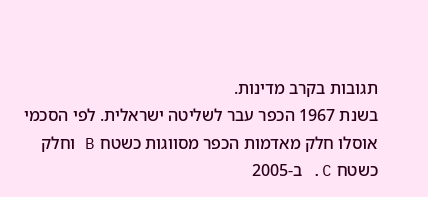תגובות בקרב מדינות.
בשנת 1967 הכפר עבר לשליטה ישראלית. לפי הסכמי אוסלו חלק מאדמות הכפר מסווגות כשטח B וחלק כשטח C. ב-2005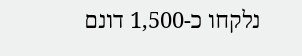נלקחו כ-1,500 דונם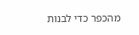מהכפר כדי לבנות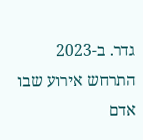גדר. ב-2023 התרחש אירוע שבו אדם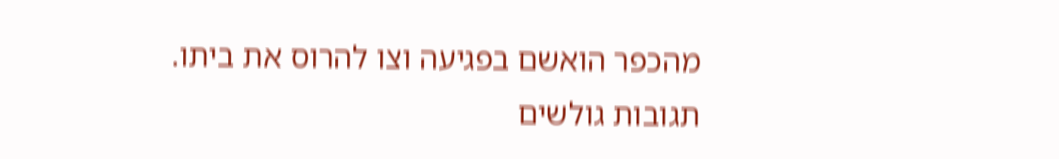מהכפר הואשם בפגיעה וצו להרוס את ביתו.
תגובות גולשים